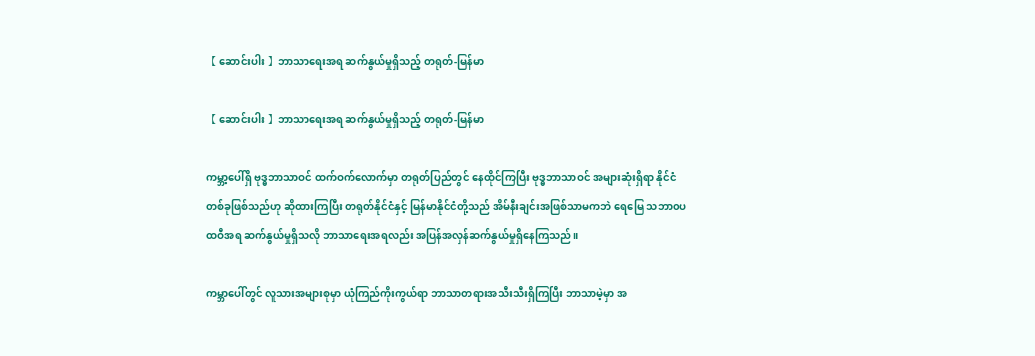【 ဆောင်းပါး 】ဘာသာရေးအရ ဆက်နွယ်မှုရှိသည့် တရုတ်-မြန်မာ

【 ဆောင်းပါး 】ဘာသာရေးအရ ဆက်နွယ်မှုရှိသည့် တရုတ်-မြန်မာ

ကမ္ဘာ့ပေါ်ရှိ ဗုဒ္ဓဘာသာဝင် ထက်ဝက်လောက်မှာ တရုတ်ပြည်တွင် နေထိုင်ကြပြီး ဗုဒ္ဓဘာသာဝင် အများဆုံးရှိရာ နိုင်ငံတစ်ခုဖြစ်သည်ဟု ဆိုထားကြပြီး တရုတ်နိုင်ငံနှင့် မြန်မာနိုင်ငံတို့သည် အိမ်နီးချင်းအဖြစ်သာမကဘဲ ရေမြေ သဘာ၀ပထဝီအရ ဆက်နွယ်မှုရှိသလို ဘာသာရေးအရလည်း အပြန်အလှန်ဆက်နွယ်မှုရှိနေကြသည်။

ကမ္ဘာပေါ်တွင် လူသားအများစုမှာ ယုံကြည်ကိုးကွယ်ရာ ဘာသာတရားအသီးသီးရှိကြပြီး ဘာသာမဲ့မှာ အ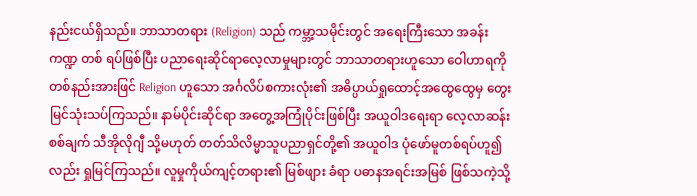နည်းငယ်ရှိသည်။ ဘာသာတရား (Religion) သည် ကမ္ဘာ့သမိုင်းတွင် အရေးကြီးသော အခန်းကဏ္ဍ တစ် ရပ်ဖြစ်ပြီး ပညာရေးဆိုင်ရာလေ့လာမှုများတွင် ဘာသာတရားဟူသော ဝေါဟာရကို တစ်နည်းအားဖြင် Religion ဟူသော အင်္ဂလိပ်စကားလုံး၏ အဓိပ္ပာယ်ရှုထောင့်အထွေထွေမှ တွေးမြင်သုံးသပ်ကြသည်။ နာမ်ပိုင်းဆိုင်ရာ အတွေ့အကြုံပိုင်းဖြစ်ပြီး အယူဝါဒရေးရာ လေ့လာဆန်းစစ်ချက် သီအိုလိုဂျီ သို့မဟုတ် တတ်သိလိမ္မာသူပညာရှင်တို့၏ အယူဝါဒ ပုံဖော်မူတစ်ရပ်ဟူ၍လည်း ရှုမြင်ကြသည်။ လူမှုကိုယ်ကျင့်တရား၏ မြစ်ဖျား ခံရာ ပဓာနအရင်းအမြစ် ဖြစ်သကဲ့သို့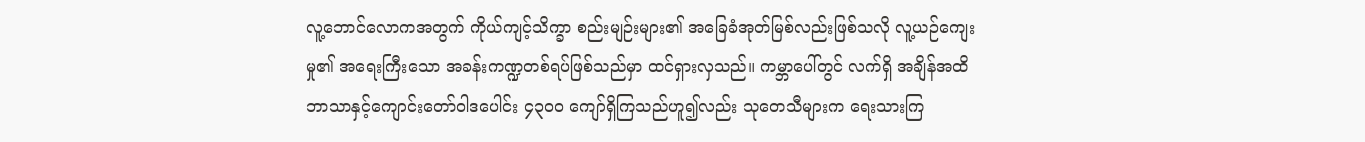လူ့ဘောင်လောကအတွက် ကိုယ်ကျင့်သိက္ခာ စည်းမျဉ်းများ၏ အခြေခံအုတ်မြစ်လည်းဖြစ်သလို လူ့ယဉ်ကျေးမှု၏ အရေးကြီးသော အခန်းကဏ္ဍတစ်ရပ်ဖြစ်သည်မှာ ထင်ရှားလှသည်။ ကမ္ဘာပေါ်တွင် လက်ရှိ အချိန်အထိ ဘာသာနှင့်ကျောင်းတော်ဝါဒပေါင်း ၄၃၀၀ ကျော်ရှိကြသည်ဟူ၍လည်း သုတေသီများက ရေးသားကြ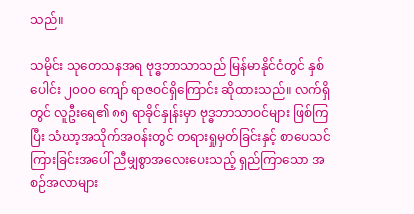သည်။

သမိုင်း သုတေသနအရ ဗုဒ္ဓဘာသာသည် မြန်မာနိုင်ငံတွင် နှစ်ပေါင်း ၂၀၀၀ ကျော် ရာဇဝင်ရှိကြောင်း ဆိုထားသည်။ လက်ရှိတွင် လူဦးရေ၏ ၈၅ ရာခိုင်နှုန်းမှာ ဗုဒ္ဓဘာသာဝင်များ ဖြစ်ကြပြီး သံဃာ့အသိုက်အဝန်းတွင် တရားရှုမှတ်ခြင်းနှင့် စာပေသင်ကြားခြင်းအပေါ် ညီမျှစွာအလေးပေးသည့် ရှည်ကြာသော အစဉ်အလာများ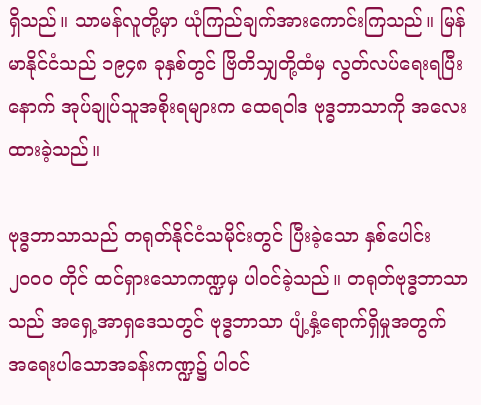ရှိသည်။ သာမန်လူတို့မှာ ယုံကြည်ချက်အားကောင်းကြသည်။ မြန်မာနိုင်ငံသည် ၁၉၄၈ ခုနှစ်တွင် ဗြိတိသျှတို့ထံမှ လွတ်လပ်ရေးရပြီးနောက် အုပ်ချုပ်သူအစိုးရများက ထေရဝါဒ ဗုဒ္ဓဘာသာကို အလေးထားခဲ့သည်။

ဗုဒ္ဓဘာသာသည် တရုတ်နိုင်ငံသမိုင်းတွင် ပြီးခဲ့သော နှစ်ပေါင်း ၂၀၀၀ တိုင် ထင်ရှားသောကဏ္ဍမှ ပါဝင်ခဲ့သည်။ တရုတ်ဗုဒ္ဓဘာသာသည် အရှေ့အာရှဒေသတွင် ဗုဒ္ဓဘာသာ ပျံ့နှံ့ရောက်ရှိမှုအတွက် အရေးပါသောအခန်းကဏ္ဍ၌ ပါဝင်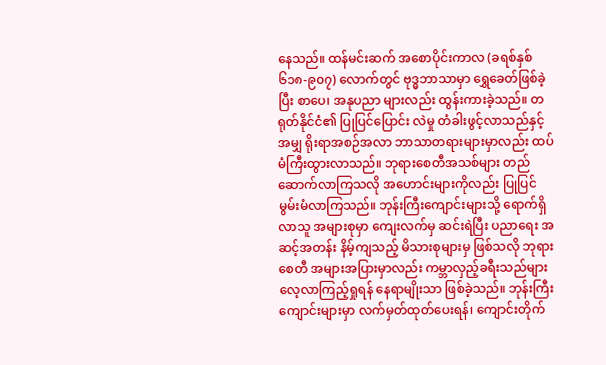နေသည်။ ထန်မင်းဆက် အစောပိုင်းကာလ (ခရစ်နှစ် ၆၁၈-၉၀၇) လောက်တွင် ဗုဒ္ဓဘာသာမှာ ရွှေခေတ်ဖြစ်ခဲ့ပြီး စာပေ၊ အနုပညာ များလည်း ထွန်းကားခဲ့သည်။ တရုတ်နိုင်ငံ၏ ပြုပြင်ပြောင်း လဲမှု တံခါးဖွင့်လာသည်နှင့်အမျှ ရိုးရာအစဉ်အလာ ဘာသာတရားများမှာလည်း ထပ်မံကြီးထွားလာသည်။ ဘုရားစေတီအသစ်များ တည်ဆောက်လာကြသလို အဟောင်းများကိုလည်း ပြုပြင်မွမ်းမံလာကြသည်။ ဘုန်းကြီးကျောင်းများသို့ ရောက်ရှိလာသူ အများစုမှာ ကျေးလက်မှ ဆင်းရဲပြီး ပညာရေး အဆင့်အတန်း နိမ့်ကျသည့် မိသားစုများမှ ဖြစ်သလို ဘုရားစေတီ အများအပြားမှာလည်း ကမ္ဘာလှည့်ခရီးသည်များ လေ့လာကြည့်ရှုရန် နေရာမျိုးသာ ဖြစ်ခဲ့သည်။ ဘုန်းကြီးကျောင်းများမှာ လက်မှတ်ထုတ်ပေးရန်၊ ကျောင်းတိုက်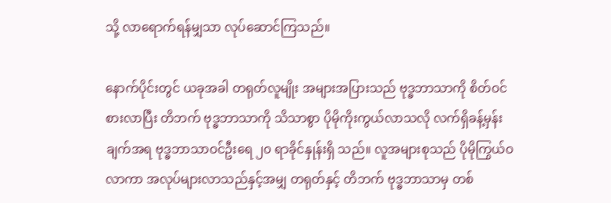သို့ လာရောက်ရန်မျှသာ လုပ်ဆောင်ကြသည်။

နောက်ပိုင်းတွင် ယခုအခါ တရုတ်လူမျိုး အများအပြားသည် ဗုဒ္ဓဘာသာကို စိတ်ဝင်စားလာပြီး တိဘက် ဗုဒ္ဓဘာသာကို သိသာစွာ ပိုမိုကိုးကွယ်လာသလို လက်ရှိခန့်မှန်းချက်အရ ဗုဒ္ဓဘာသာဝင်ဦးရေ ၂၀ ရာခိုင်နှုန်းရှိ သည်။ လူအများစုသည် ပိုမိုကြွယ်ဝလာကာ အလုပ်များလာသည်နှင့်အမျှ တရုတ်နှင့် တိဘက် ဗုဒ္ဓဘာသာမှ တစ်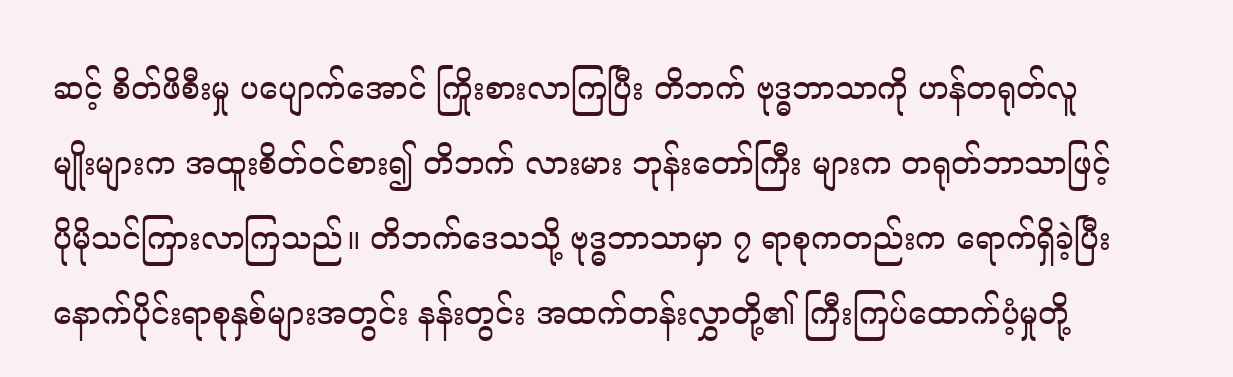ဆင့် စိတ်ဖိစီးမှု ပပျောက်အောင် ကြိုးစားလာကြပြီး တိဘက် ဗုဒ္ဓဘာသာကို ဟန်တရုတ်လူမျိုးများက အထူးစိတ်ဝင်စား၍ တိဘက် လားမား ဘုန်းတော်ကြီး များက တရုတ်ဘာသာဖြင့် ပိုမိုသင်ကြားလာကြသည်။ တိဘက်ဒေသသို့ ဗုဒ္ဓဘာသာမှာ ၇ ရာစုကတည်းက ရောက်ရှိခဲ့ပြီး နောက်ပိုင်းရာစုနှစ်များအတွင်း နန်းတွင်း အထက်တန်းလွှာတို့၏ ကြီးကြပ်ထောက်ပံ့မှုတို့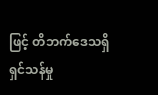ဖြင့် တိဘက်ဒေသရှိ ရှင်သန်မှု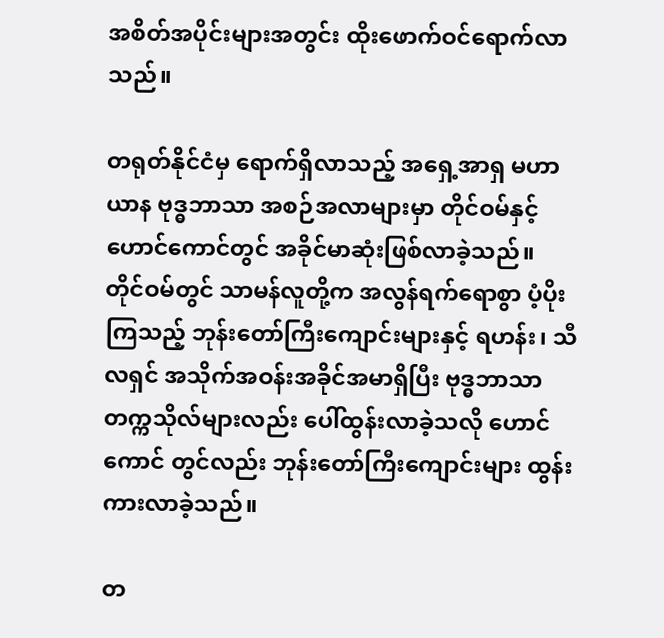အစိတ်အပိုင်းများအတွင်း ထိုးဖောက်ဝင်ရောက်လာသည်။

တရုတ်နိုင်ငံမှ ရောက်ရှိလာသည့် အရှေ့အာရှ မဟာယာန ဗုဒ္ဓဘာသာ အစဉ်အလာများမှာ တိုင်ဝမ်နှင့် ဟောင်ကောင်တွင် အခိုင်မာဆုံးဖြစ်လာခဲ့သည်။ တိုင်ဝမ်တွင် သာမန်လူတို့က အလွန်ရက်ရောစွာ ပံ့ပိုးကြသည့် ဘုန်းတော်ကြီးကျောင်းများနှင့် ရဟန်း၊ သီလရှင် အသိုက်အဝန်းအခိုင်အမာရှိပြီး ဗုဒ္ဓဘာသာ တက္ကသိုလ်များလည်း ပေါ်ထွန်းလာခဲ့သလို ဟောင်ကောင် တွင်လည်း ဘုန်းတော်ကြီးကျောင်းများ ထွန်းကားလာခဲ့သည်။

တ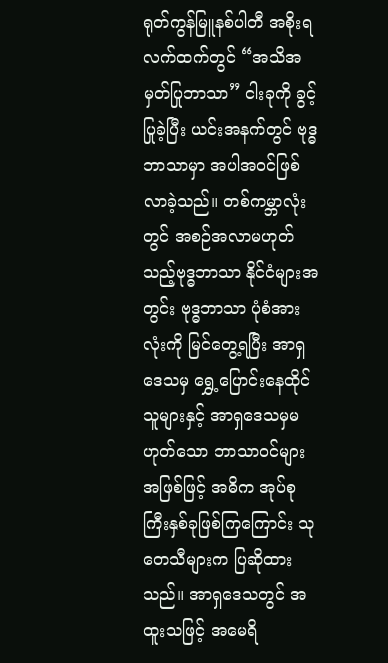ရုတ်ကွန်မြူနစ်ပါတီ အစိုးရလက်ထက်တွင် “အသိအမှတ်ပြုဘာသာ” ငါးခုကို ခွင့်ပြုခဲ့ပြီး ယင်းအနက်တွင် ဗုဒ္ဓဘာသာမှာ အပါအဝင်ဖြစ်လာခဲ့သည်။ တစ်ကမ္ဘာလုံးတွင် အစဉ်အလာမဟုတ်သည့်ဗုဒ္ဓဘာသာ နိုင်ငံများအတွင်း ဗုဒ္ဓဘာသာ ပုံစံအားလုံးကို မြင်တွေ့ရပြီး အာရှဒေသမှ ရွှေ့ပြောင်းနေထိုင်သူများနှင့် အာရှဒေသမှမဟုတ်သော ဘာသာဝင်များအဖြစ်ဖြင့် အဓိက အုပ်စုကြီးနှစ်ခုဖြစ်ကြကြောင်း သုတေသီများက ပြဆိုထားသည်။ အာရှဒေသတွင် အထူးသဖြင့် အမေရိ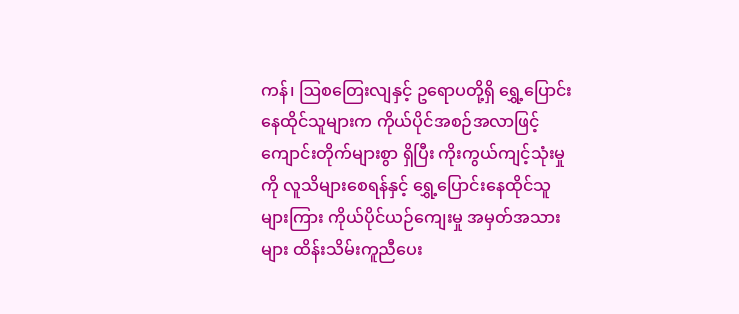ကန်၊ ဩစတြေးလျနှင့် ဥရောပတို့ရှိ ရွှေ့ပြောင်းနေထိုင်သူများက ကိုယ်ပိုင်အစဉ်အလာဖြင့် ကျောင်းတိုက်များစွာ ရှိပြီး ကိုးကွယ်ကျင့်သုံးမှုကို လူသိများစေရန်နှင့် ရွှေ့ပြောင်းနေထိုင်သူများကြား ကိုယ်ပိုင်ယဉ်ကျေးမှု အမှတ်အသားများ ထိန်းသိမ်းကူညီပေး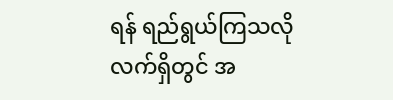ရန် ရည်ရွယ်ကြသလိုလက်ရှိတွင် အ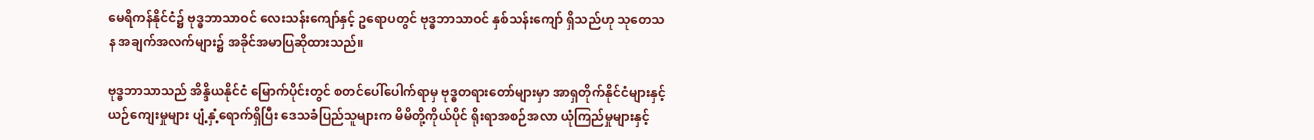မေရိကန်နိုင်ငံ၌ ဗုဒ္ဓဘာသာဝင် လေးသန်းကျော်နှင့် ဥရောပတွင် ဗုဒ္ဓဘာသာဝင် နှစ်သန်းကျော် ရှိသည်ဟု သုတေသန အချက်အလက်များ၌ အခိုင်အမာပြဆိုထားသည်။

ဗုဒ္ဓဘာသာသည် အိန္ဒိယနိုင်ငံ မြောက်ပိုင်းတွင် စတင်ပေါ်ပေါက်ရာမှ ဗုဒ္ဓတရားတော်များမှာ အာရှတိုက်နိုင်ငံများနှင့် ယဉ်ကျေးမှုများ ပျံ့နှံ့ရောက်ရှိပြီး ဒေသခံပြည်သူများက မိမိတို့ကိုယ်ပိုင် ရိုးရာအစဉ်အလာ ယုံကြည်မှုများနှင့်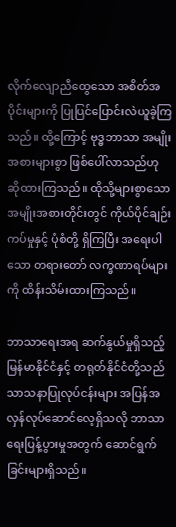လိုက်လျောညီထွေသော အစိတ်အပိုင်းများကို ပြုပြင်ပြောင်းလဲယူခဲ့ကြသည်။ ထို့ကြောင့် ဗုဒ္ဓဘာသာ အမျိုးအစားများစွာ ဖြစ်ပေါ်လာသည်ဟု ဆိုထားကြသည်။ ထိုသို့များစွာသော အမျိုးအစားတိုင်းတွင် ကိုယ်ပိုင်ချဉ်းကပ်မှုနှင့် ပုံစံတို့ ရှိကြပြီး အရေးပါသော တရားတော် လက္ခဏာရပ်များကို ထိန်းသိမ်းထားကြသည်။

ဘာသာရေးအရ ဆက်နွယ်မှုရှိသည့် မြန်မာနိုင်ငံနှင့် တရုတ်နိုင်ငံတို့သည် သာသနာပြုလုပ်ငန်းများ အပြန်အလှန်လုပ်ဆောင်လေ့ရှိသလို ဘာသာရေးပြန့်ပွားမှုအတွက် ဆောင်ရွက်ခြင်းများရှိသည်။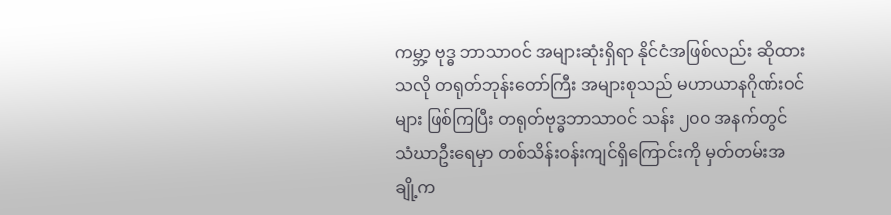ကမ္ဘာ့ ဗုဒ္ဓ ဘာသာဝင် အများဆုံးရှိရာ နိုင်ငံအဖြစ်လည်း ဆိုထားသလို တရုတ်ဘုန်းတော်ကြီး အများစုသည် မဟာယာနဂိုဏ်းဝင်များ ဖြစ်ကြပြီး တရုတ်ဗုဒ္ဓဘာသာဝင် သန်း ၂၀၀ အနက်တွင် သံဃာဦးရေမှာ တစ်သိန်းဝန်းကျင်ရှိကြောင်းကို မှတ်တမ်းအချို့က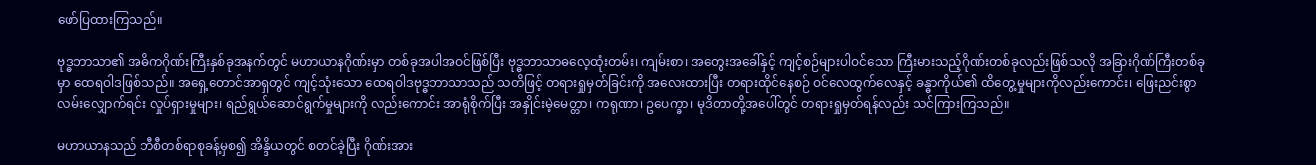ဖော်ပြထားကြသည်။

ဗုဒ္ဓဘာသာ၏ အဓိကဂိုဏ်းကြီးနှစ်ခုအနက်တွင် မဟာယာနဂိုဏ်းမှာ တစ်ခုအပါအဝင်ဖြစ်ပြီး ဗုဒ္ဓဘာသာဓလေ့ထုံးတမ်း၊ ကျမ်းစာ၊ အတွေးအခေါ်နှင့် ကျင့်စဉ်များပါဝင်သော ကြီးမားသည့်ဂိုဏ်းတစ်ခုလည်းဖြစ်သလို အခြားဂိုဏ်ကြီးတစ်ခုမှာ ထေရဝါဒဖြစ်သည်။ အရှေ့တောင်အာရှတွင် ကျင့်သုံးသော ထေရဝါဒဗုဒ္ဓဘာသာသည် သတိဖြင့် တရားရှုမှတ်ခြင်းကို အလေးထားပြီး တရားထိုင်နေစဉ် ဝင်လေထွက်လေနှင့် ခန္ဓာကိုယ်၏ ထိတွေ့မှုများကိုလည်းကောင်း၊ ဖြေးညင်းစွာ လမ်းလျှောက်ရင်း လှုပ်ရှားမှုများ၊ ရည်ရွယ်ဆောင်ရွက်မှုများကို လည်းကောင်း အာရုံစိုက်ပြီး အနှိုင်းမဲ့မေတ္တာ၊ ကရုဏာ၊ ဥပေက္ခာ၊ မုဒိတာတို့အပေါ်တွင် တရားရှုမှတ်ရန်လည်း သင်ကြားကြသည်။

မဟာယာနသည် ဘီစီတစ်ရာစုခန့်မှစ၍ အိန္ဒိယတွင် စတင်ခဲ့ပြီး ဂိုဏ်းအား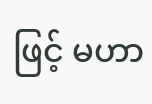ဖြင့် မဟာ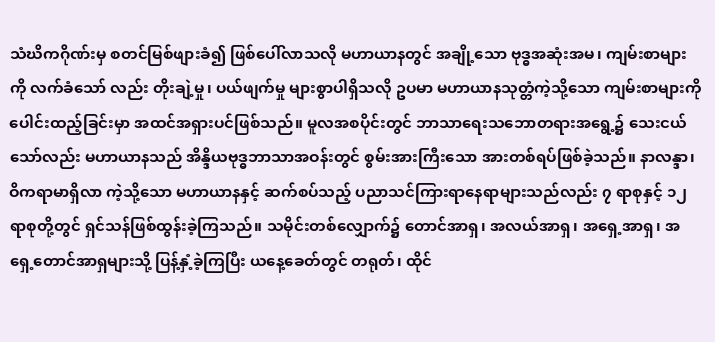သံဃိကဂိုဏ်းမှ စတင်မြစ်ဖျားခံ၍ ဖြစ်ပေါ်လာသလို မဟာယာနတွင် အချို့သော ဗုဒ္ဓအဆုံးအမ၊ ကျမ်းစာများကို လက်ခံသော် လည်း တိုးချဲ့မှု၊ ပယ်ဖျက်မှု များစွာပါရှိသလို ဥပမာ မဟာယာနသုတ္တံကဲ့သို့သော ကျမ်းစာများကို ပေါင်းထည့်ခြင်းမှာ အထင်အရှားပင်ဖြစ်သည်။ မူလအစပိုင်းတွင် ဘာသာရေးသဘောတရားအရွေ့၌ သေးငယ်သော်လည်း မဟာယာနသည် အိန္ဒိယဗုဒ္ဓဘာသာအဝန်းတွင် စွမ်းအားကြီးသော အားတစ်ရပ်ဖြစ်ခဲ့သည်။ နာလန္ဒာ၊ ဝိကရာမာရှိလာ ကဲ့သို့သော မဟာယာနနှင့် ဆက်စပ်သည့် ပညာသင်ကြားရာနေရာများသည်လည်း ၇ ရာစုနှင့် ၁၂ ရာစုတို့တွင် ရှင်သန်ဖြစ်ထွန်းခဲ့ကြသည်။ သမိုင်းတစ်လျှောက်၌ တောင်အာရှ၊ အလယ်အာရှ၊ အရှေ့အာရှ၊ အရှေ့တောင်အာရှများသို့ ပြန့်နှံ့ခဲ့ကြပြီး ယနေ့ခေတ်တွင် တရုတ်၊ ထိုင်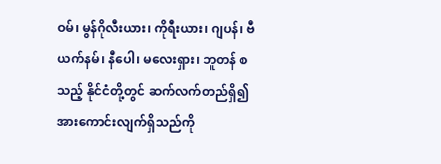ဝမ်၊ မွန်ဂိုလီးယား၊ ကိုရီးယား၊ ဂျပန်၊ ဗီယက်နမ်၊ နီပေါ၊ မလေးရှား၊ ဘူတန် စသည့် နိုင်ငံတို့တွင် ဆက်လက်တည်ရှိ၍ အားကောင်းလျက်ရှိသည်ကို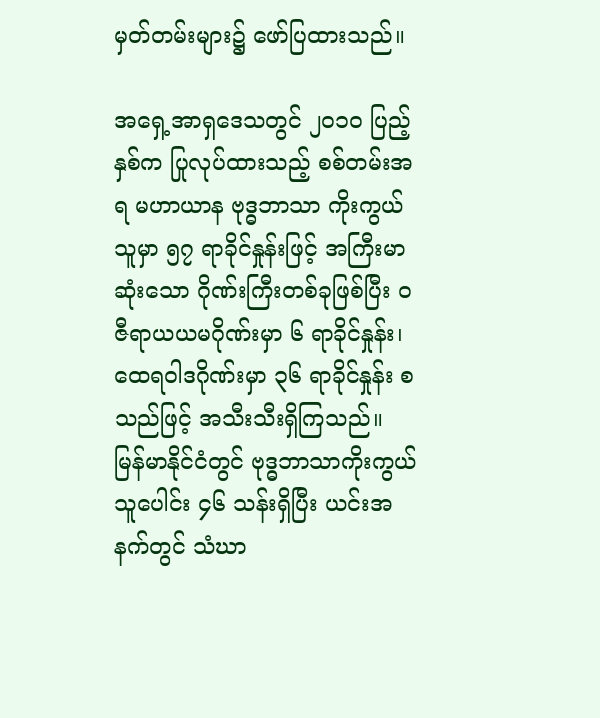မှတ်တမ်းများ၌ ဖော်ပြထားသည်။

အရှေ့အာရှဒေသတွင် ၂၀၁၀ ပြည့်နှစ်က ပြုလုပ်ထားသည့် စစ်တမ်းအရ မဟာယာန ဗုဒ္ဓဘာသာ ကိုးကွယ်သူမှာ ၅၇ ရာခိုင်နှုန်းဖြင့် အကြီးမာဆုံးသော ဂိုဏ်းကြီးတစ်ခုဖြစ်ပြီး ဝဇီရာယယမဂိုဏ်းမှာ ၆ ရာခိုင်နှုန်း၊ ထေရဝါဒဂိုဏ်းမှာ ၃၆ ရာခိုင်နှုန်း စသည်ဖြင့် အသီးသီးရှိကြသည်။ မြန်မာနိုင်ငံတွင် ဗုဒ္ဓဘာသာကိုးကွယ်သူပေါင်း ၄၆ သန်းရှိပြီး ယင်းအနက်တွင် သံဃာ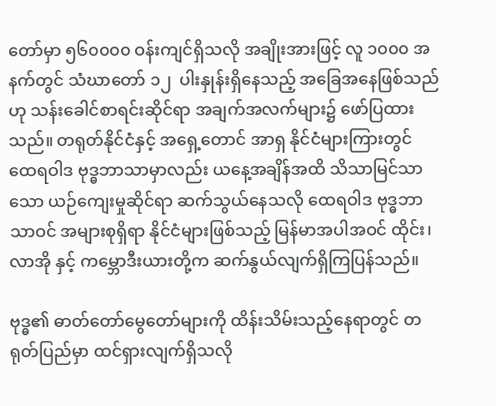တော်မှာ ၅၆၀၀၀၀ ဝန်းကျင်ရှိသလို အချိုးအားဖြင့် လူ ၁၀၀၀ အနက်တွင် သံဃာတော် ၁၂  ပါးနှုန်းရှိနေသည့် အခြေအနေဖြစ်သည်ဟု သန်းခေါင်စာရင်းဆိုင်ရာ အချက်အလက်များ၌ ဖော်ပြထားသည်။ တရုတ်နိုင်ငံနှင့် အရှေ့တောင် အာရှ နိုင်ငံများကြားတွင် ထေရဝါဒ ဗုဒ္ဓဘာသာမှာလည်း ယနေ့အချိန်အထိ သိသာမြင်သာသော ယဉ်ကျေးမှုဆိုင်ရာ ဆက်သွယ်နေသလို ထေရဝါဒ ဗုဒ္ဓဘာသာဝင် အများစုရှိရာ နိုင်ငံများဖြစ်သည့် မြန်မာအပါအဝင် ထိုင်း၊ လာအို နှင့် ကမ္ဘောဒီးယားတို့က ဆက်နွယ်လျက်ရှိကြပြန်သည်။

ဗုဒ္ဓ၏ ဓာတ်တော်မွေတော်များကို ထိန်းသိမ်းသည့်နေရာတွင် တရုတ်ပြည်မှာ ထင်ရှားလျက်ရှိသလို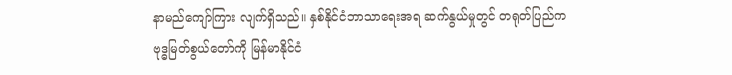နာမည်ကျော်ကြား လျက်ရှိသည်။ နှစ်နိုင်ငံဘာသာရေးအရ ဆက်နွယ်မှုတွင် တရုတ်ပြည်က ဗုဒ္ဓမြတ်စွယ်တော်ကို မြန်မာနိုင်ငံ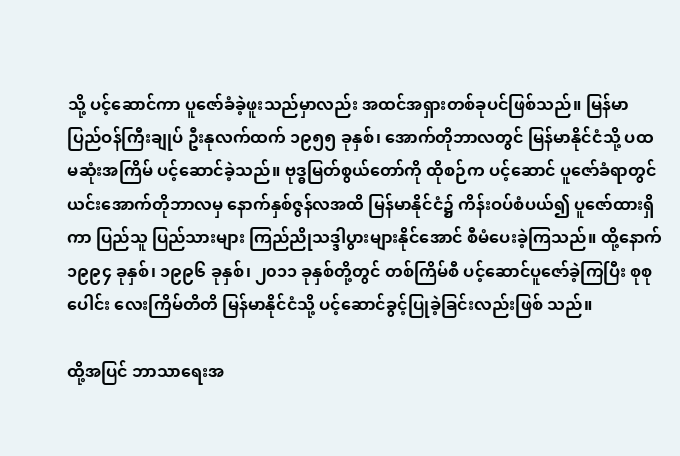သို့ ပင့်ဆောင်ကာ ပူဇော်ခံခဲ့ဖူးသည်မှာလည်း အထင်အရှားတစ်ခုပင်ဖြစ်သည်။ မြန်မာပြည်ဝန်ကြီးချုပ် ဦးနုလက်ထက် ၁၉၅၅ ခုနှစ်၊ အောက်တိုဘာလတွင် မြန်မာနိုင်ငံသို့ ပထမဆုံးအကြိမ် ပင့်ဆောင်ခဲ့သည်။ ဗုဒ္ဓမြတ်စွယ်တော်ကို ထိုစဉ်က ပင့်ဆောင် ပူဇော်ခံရာတွင် ယင်းအောက်တိုဘာလမှ နောက်နှစ်ဇွန်လအထိ မြန်မာနိုင်ငံ၌ ကိန်းဝပ်စံပယ်၍ ပူဇော်ထားရှိကာ ပြည်သူ ပြည်သားများ ကြည်ညိုသဒ္ဒါပွားများနိုင်အောင် စီမံပေးခဲ့ကြသည်။ ထို့နောက် ၁၉၉၄ ခုနှစ်၊ ၁၉၉၆ ခုနှစ်၊ ၂၀၁၁ ခုနှစ်တို့တွင် တစ်ကြိမ်စီ ပင့်ဆောင်ပူဇော်ခဲ့ကြပြီး စုစုပေါင်း လေးကြိမ်တိတိ မြန်မာနိုင်ငံသို့ ပင့်ဆောင်ခွင့်ပြုခဲ့ခြင်းလည်းဖြစ် သည်။

ထို့အပြင် ဘာသာရေးအ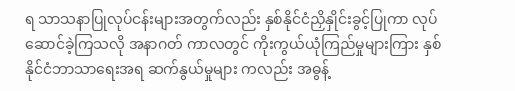ရ သာသနာပြုလုပ်ငန်းများအတွက်လည်း နှစ်နိုင်ငံညှိနှိုင်းခွင့်ပြုကာ လုပ်ဆောင်ခဲ့ကြသလို အနာဂတ် ကာလတွင် ကိုးကွယ်ယုံကြည်မှုများကြား နှစ်နိုင်ငံဘာသာရေးအရ ဆက်နွယ်မှုများ ကလည်း အဓွန့်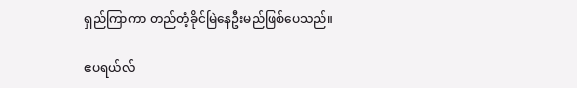ရှည်ကြာကာ တည်တံ့ခိုင်မြဲနေဦးမည်ဖြစ်ပေသည်။

ဧပရယ်လ်